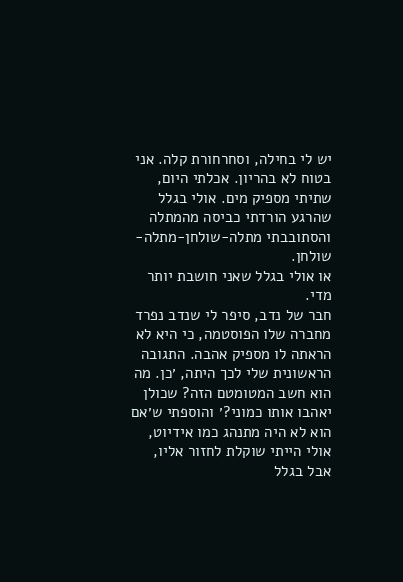יש לי בחילה, וסחרחורת קלה. אני בטוח לא בהריון. אכלתי היום, שתיתי מספיק מים. אולי בגלל שהרגע הורדתי כביסה מהמתלה והסתובבתי מתלה-שולחן-מתלה-שולחן.
או אולי בגלל שאני חושבת יותר מדי.
חבר של נדב, סיפר לי שנדב נפרד מחברה שלו הפוסטמה, כי היא לא הראתה לו מספיק אהבה. התגובה הראשונית שלי לכך היתה, ׳כן. מה הוא חשב המטומטם הזה? שכולן יאהבו אותו כמוני?׳ והוספתי ש׳אם הוא לא היה מתנהג כמו אידיוט, אולי הייתי שוקלת לחזור אליו, אבל בגלל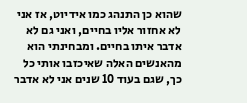שהוא כן התנהג כמו אידיוט, אז אני לא אחזור אליו בחיים, ואני גם לא אדבר איתו בחיים. ומבחינתי הוא מהאנשים האלה שאיכזבו אותי כל כך, שגם בעוד 10 שנים אני לא אדבר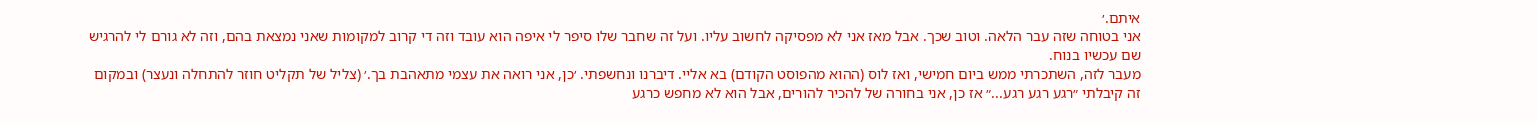איתם.׳
אני בטוחה שזה עבר הלאה. וטוב שכך. אבל מאז אני לא מפסיקה לחשוב עליו. ועל זה שחבר שלו סיפר לי איפה הוא עובד וזה די קרוב למקומות שאני נמצאת בהם, וזה לא גורם לי להרגיש שם עכשיו בנוח.
מעבר לזה, השתכרתי ממש ביום חמישי, ואז לוס (ההוא מהפוסט הקודם) בא אליי. דיברנו ונחשפתי. ׳כן, אני רואה את עצמי מתאהבת בך.׳ (צליל של תקליט חוזר להתחלה ונעצר) ובמקום זה קיבלתי ״רגע רגע רגע...״ אז כן, אני בחורה של להכיר להורים, אבל הוא לא מחפש כרגע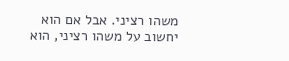משהו רציני. אבל אם הוא יחשוב על משהו רציני, הוא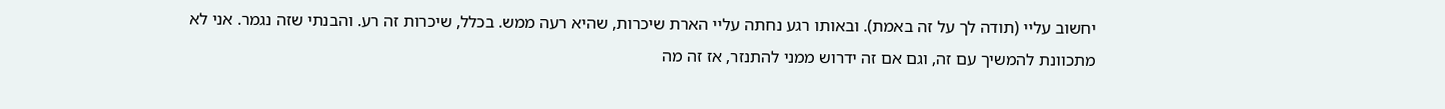יחשוב עליי (תודה לך על זה באמת). ובאותו רגע נחתה עליי הארת שיכרות, שהיא רעה ממש. בכלל, שיכרות זה רע. והבנתי שזה נגמר. אני לא מתכוונת להמשיך עם זה, וגם אם זה ידרוש ממני להתנזר, אז זה מה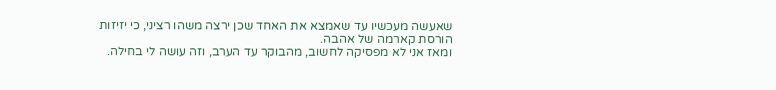שאעשה מעכשיו עד שאמצא את האחד שכן ירצה משהו רציני, כי יזיזות הורסת קארמה של אהבה.
ומאז אני לא מפסיקה לחשוב, מהבוקר עד הערב, וזה עושה לי בחילה.